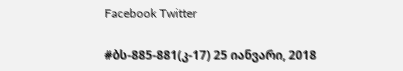Facebook Twitter

#ბს-885-881(კ-17) 25 იანვარი, 2018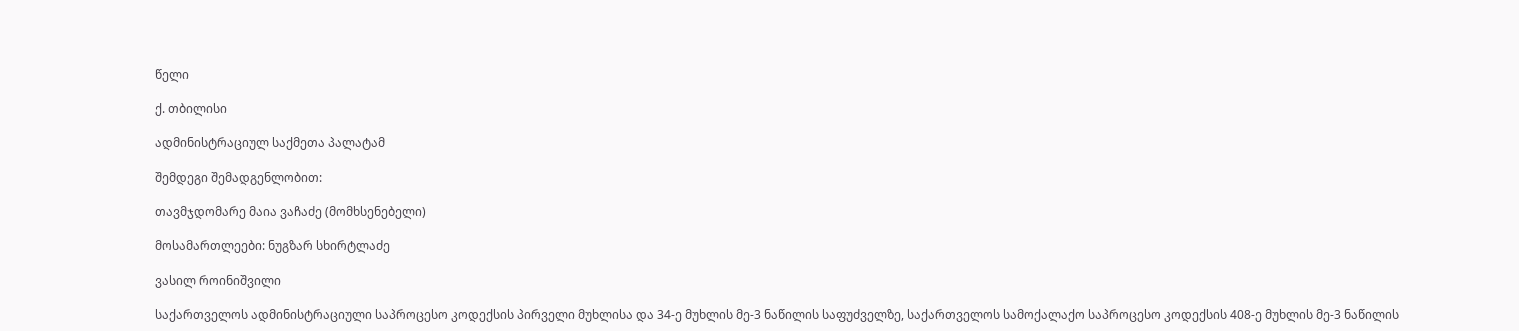წელი

ქ. თბილისი

ადმინისტრაციულ საქმეთა პალატამ

შემდეგი შემადგენლობით:

თავმჯდომარე მაია ვაჩაძე (მომხსენებელი)

მოსამართლეები: ნუგზარ სხირტლაძე

ვასილ როინიშვილი

საქართველოს ადმინისტრაციული საპროცესო კოდექსის პირველი მუხლისა და 34-ე მუხლის მე-3 ნაწილის საფუძველზე, საქართველოს სამოქალაქო საპროცესო კოდექსის 408-ე მუხლის მე-3 ნაწილის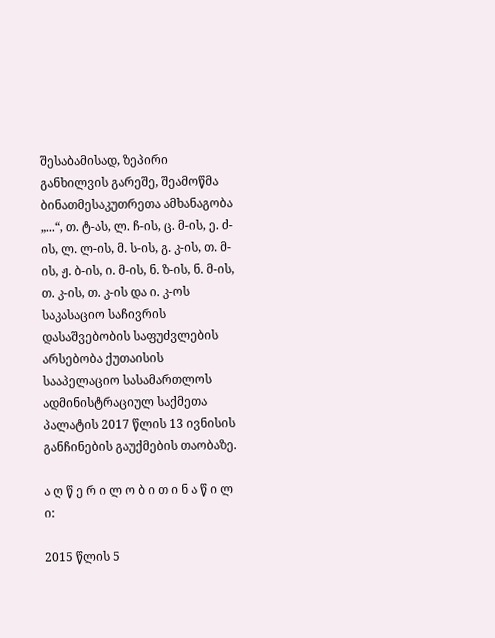შესაბამისად, ზეპირი განხილვის გარეშე, შეამოწმა ბინათმესაკუთრეთა ამხანაგობა „...“, თ. ტ-ას, ლ. ჩ-ის, ც. მ-ის, ე. ძ-ის, ლ. ლ-ის, მ. ს-ის, გ. კ-ის, თ. მ-ის, ჟ. ბ-ის, ი. მ-ის, ნ. ზ-ის, ნ. მ-ის, თ. კ-ის, თ. კ-ის და ი. კ-ოს საკასაციო საჩივრის დასაშვებობის საფუძვლების არსებობა ქუთაისის სააპელაციო სასამართლოს ადმინისტრაციულ საქმეთა პალატის 2017 წლის 13 ივნისის განჩინების გაუქმების თაობაზე.

ა ღ წ ე რ ი ლ ო ბ ი თ ი ნ ა წ ი ლ ი:

2015 წლის 5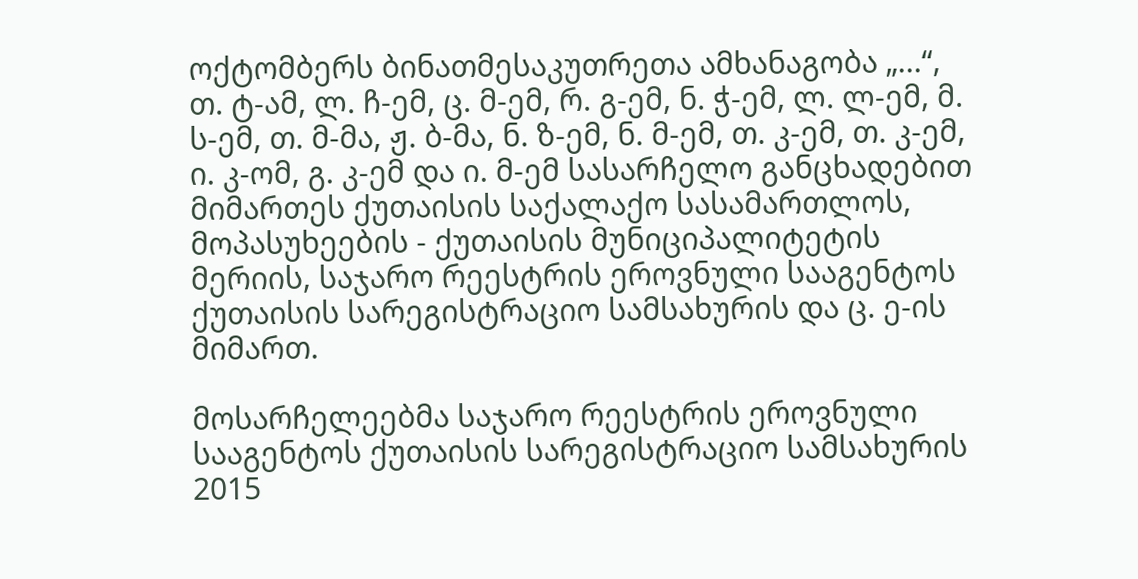ოქტომბერს ბინათმესაკუთრეთა ამხანაგობა „...“, თ. ტ-ამ, ლ. ჩ-ემ, ც. მ-ემ, რ. გ-ემ, ნ. ჭ-ემ, ლ. ლ-ემ, მ. ს-ემ, თ. მ-მა, ჟ. ბ-მა, ნ. ზ-ემ, ნ. მ-ემ, თ. კ-ემ, თ. კ-ემ, ი. კ-ომ, გ. კ-ემ და ი. მ-ემ სასარჩელო განცხადებით მიმართეს ქუთაისის საქალაქო სასამართლოს, მოპასუხეების - ქუთაისის მუნიციპალიტეტის მერიის, საჯარო რეესტრის ეროვნული სააგენტოს ქუთაისის სარეგისტრაციო სამსახურის და ც. ე-ის მიმართ.

მოსარჩელეებმა საჯარო რეესტრის ეროვნული სააგენტოს ქუთაისის სარეგისტრაციო სამსახურის 2015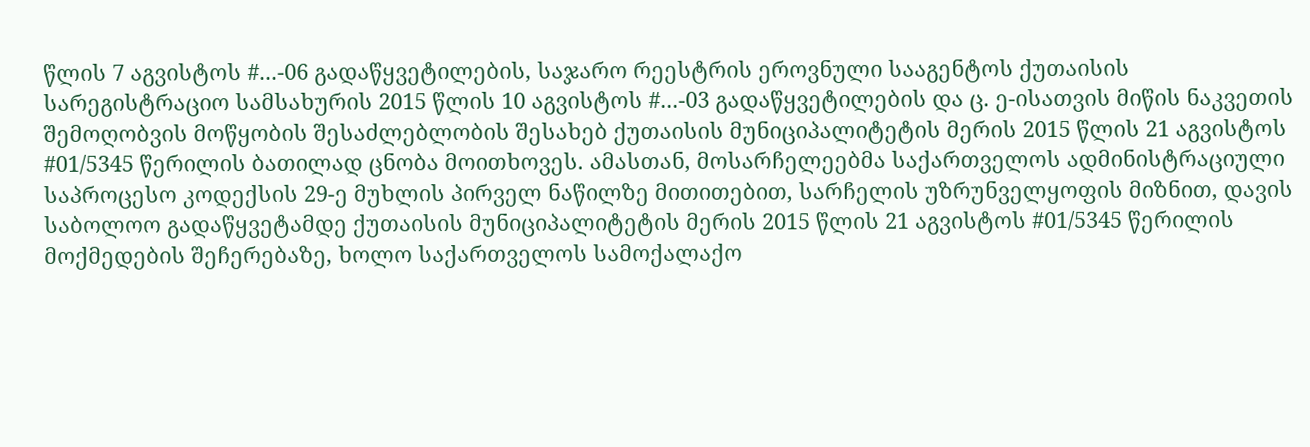წლის 7 აგვისტოს #...-06 გადაწყვეტილების, საჯარო რეესტრის ეროვნული სააგენტოს ქუთაისის სარეგისტრაციო სამსახურის 2015 წლის 10 აგვისტოს #...-03 გადაწყვეტილების და ც. ე-ისათვის მიწის ნაკვეთის შემოღობვის მოწყობის შესაძლებლობის შესახებ ქუთაისის მუნიციპალიტეტის მერის 2015 წლის 21 აგვისტოს #01/5345 წერილის ბათილად ცნობა მოითხოვეს. ამასთან, მოსარჩელეებმა საქართველოს ადმინისტრაციული საპროცესო კოდექსის 29-ე მუხლის პირველ ნაწილზე მითითებით, სარჩელის უზრუნველყოფის მიზნით, დავის საბოლოო გადაწყვეტამდე ქუთაისის მუნიციპალიტეტის მერის 2015 წლის 21 აგვისტოს #01/5345 წერილის მოქმედების შეჩერებაზე, ხოლო საქართველოს სამოქალაქო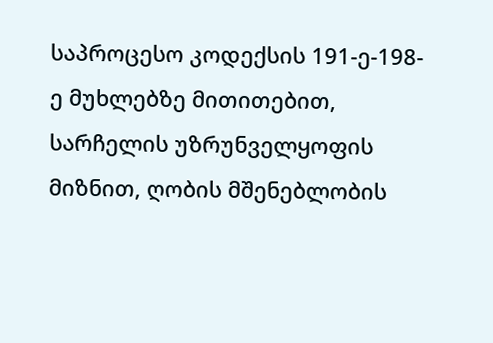საპროცესო კოდექსის 191-ე-198-ე მუხლებზე მითითებით, სარჩელის უზრუნველყოფის მიზნით, ღობის მშენებლობის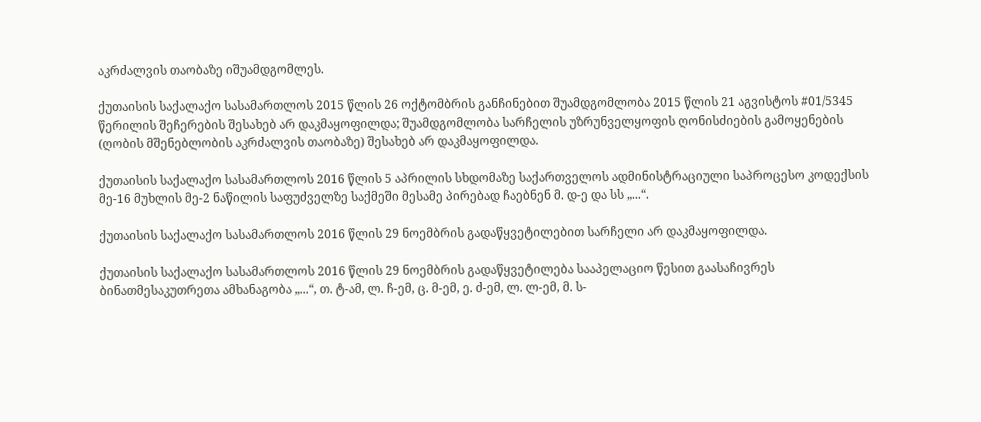აკრძალვის თაობაზე იშუამდგომლეს.

ქუთაისის საქალაქო სასამართლოს 2015 წლის 26 ოქტომბრის განჩინებით შუამდგომლობა 2015 წლის 21 აგვისტოს #01/5345 წერილის შეჩერების შესახებ არ დაკმაყოფილდა; შუამდგომლობა სარჩელის უზრუნველყოფის ღონისძიების გამოყენების (ღობის მშენებლობის აკრძალვის თაობაზე) შესახებ არ დაკმაყოფილდა.

ქუთაისის საქალაქო სასამართლოს 2016 წლის 5 აპრილის სხდომაზე საქართველოს ადმინისტრაციული საპროცესო კოდექსის მე-16 მუხლის მე-2 ნაწილის საფუძველზე საქმეში მესამე პირებად ჩაებნენ მ. დ-ე და სს „...“.

ქუთაისის საქალაქო სასამართლოს 2016 წლის 29 ნოემბრის გადაწყვეტილებით სარჩელი არ დაკმაყოფილდა.

ქუთაისის საქალაქო სასამართლოს 2016 წლის 29 ნოემბრის გადაწყვეტილება სააპელაციო წესით გაასაჩივრეს ბინათმესაკუთრეთა ამხანაგობა „...“, თ. ტ-ამ, ლ. ჩ-ემ, ც. მ-ემ, ე. ძ-ემ, ლ. ლ-ემ, მ. ს-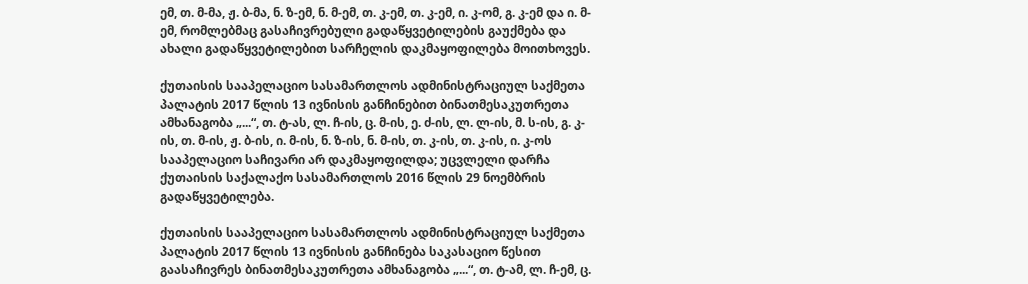ემ, თ. მ-მა, ჟ. ბ-მა, ნ. ზ-ემ, ნ. მ-ემ, თ. კ-ემ, თ. კ-ემ, ი. კ-ომ, გ. კ-ემ და ი. მ-ემ, რომლებმაც გასაჩივრებული გადაწყვეტილების გაუქმება და ახალი გადაწყვეტილებით სარჩელის დაკმაყოფილება მოითხოვეს.

ქუთაისის სააპელაციო სასამართლოს ადმინისტრაციულ საქმეთა პალატის 2017 წლის 13 ივნისის განჩინებით ბინათმესაკუთრეთა ამხანაგობა „...“, თ. ტ-ას, ლ. ჩ-ის, ც. მ-ის, ე. ძ-ის, ლ. ლ-ის, მ. ს-ის, გ. კ-ის, თ. მ-ის, ჟ. ბ-ის, ი. მ-ის, ნ. ზ-ის, ნ. მ-ის, თ. კ-ის, თ. კ-ის, ი. კ-ოს სააპელაციო საჩივარი არ დაკმაყოფილდა; უცვლელი დარჩა ქუთაისის საქალაქო სასამართლოს 2016 წლის 29 ნოემბრის გადაწყვეტილება.

ქუთაისის სააპელაციო სასამართლოს ადმინისტრაციულ საქმეთა პალატის 2017 წლის 13 ივნისის განჩინება საკასაციო წესით გაასაჩივრეს ბინათმესაკუთრეთა ამხანაგობა „...“, თ. ტ-ამ, ლ. ჩ-ემ, ც.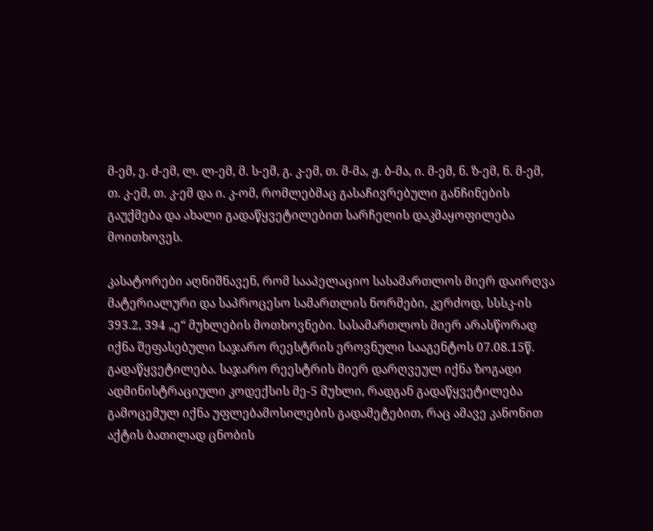მ-ემ, ე. ძ-ემ, ლ. ლ-ემ, მ. ს-ემ, გ. კ-ემ, თ. მ-მა, ჟ. ბ-მა, ი. მ-ემ, ნ. ზ-ემ, ნ. მ-ემ, თ. კ-ემ, თ. კ-ემ და ი. კ-ომ, რომლებმაც გასაჩივრებული განჩინების გაუქმება და ახალი გადაწყვეტილებით სარჩელის დაკმაყოფილება მოითხოვეს.

კასატორები აღნიშნავენ, რომ სააპელაციო სასამართლოს მიერ დაირღვა მატერიალური და საპროცესო სამართლის ნორმები, კერძოდ, სსსკ-ის 393.2, 394 „ე“ მუხლების მოთხოვნები. სასამართლოს მიერ არასწორად იქნა შეფასებული საჯარო რეესტრის ეროვნული სააგენტოს 07.08.15წ. გადაწყვეტილება. საჯარო რეესტრის მიერ დარღვეულ იქნა ზოგადი ადმინისტრაციული კოდექსის მე-5 მუხლი, რადგან გადაწყვეტილება გამოცემულ იქნა უფლებამოსილების გადამეტებით, რაც ამავე კანონით აქტის ბათილად ცნობის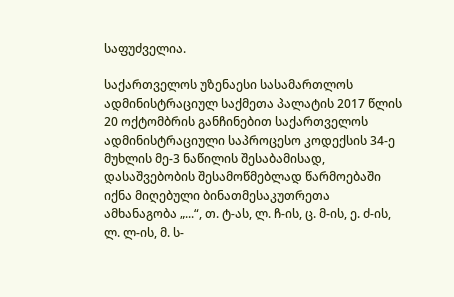საფუძველია.

საქართველოს უზენაესი სასამართლოს ადმინისტრაციულ საქმეთა პალატის 2017 წლის 20 ოქტომბრის განჩინებით საქართველოს ადმინისტრაციული საპროცესო კოდექსის 34-ე მუხლის მე-3 ნაწილის შესაბამისად, დასაშვებობის შესამოწმებლად წარმოებაში იქნა მიღებული ბინათმესაკუთრეთა ამხანაგობა „...“, თ. ტ-ას, ლ. ჩ-ის, ც. მ-ის, ე. ძ-ის, ლ. ლ-ის, მ. ს-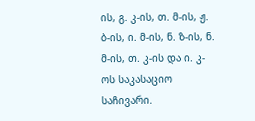ის, გ. კ-ის, თ. მ-ის, ჟ. ბ-ის, ი. მ-ის, ნ. ზ-ის, ნ. მ-ის, თ. კ-ის და ი. კ-ოს საკასაციო საჩივარი.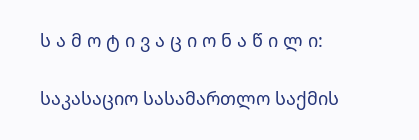ს ა მ ო ტ ი ვ ა ც ი ო ნ ა წ ი ლ ი:

საკასაციო სასამართლო საქმის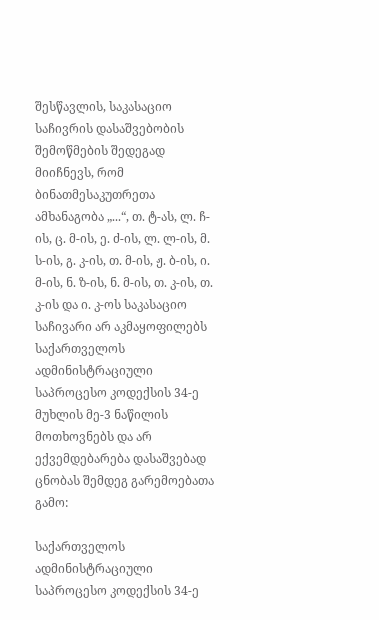შესწავლის, საკასაციო საჩივრის დასაშვებობის შემოწმების შედეგად მიიჩნევს, რომ ბინათმესაკუთრეთა ამხანაგობა „...“, თ. ტ-ას, ლ. ჩ-ის, ც. მ-ის, ე. ძ-ის, ლ. ლ-ის, მ. ს-ის, გ. კ-ის, თ. მ-ის, ჟ. ბ-ის, ი. მ-ის, ნ. ზ-ის, ნ. მ-ის, თ. კ-ის, თ. კ-ის და ი. კ-ოს საკასაციო საჩივარი არ აკმაყოფილებს საქართველოს ადმინისტრაციული საპროცესო კოდექსის 34-ე მუხლის მე-3 ნაწილის მოთხოვნებს და არ ექვემდებარება დასაშვებად ცნობას შემდეგ გარემოებათა გამო:

საქართველოს ადმინისტრაციული საპროცესო კოდექსის 34-ე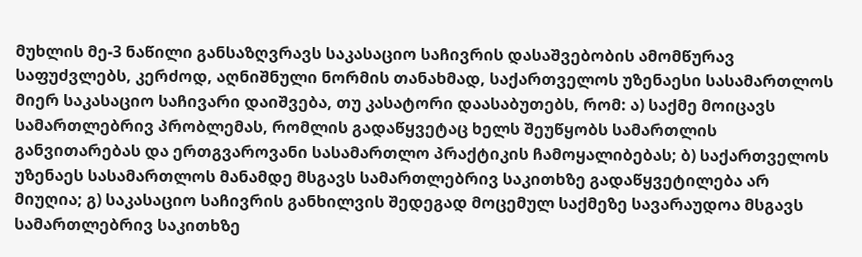მუხლის მე-3 ნაწილი განსაზღვრავს საკასაციო საჩივრის დასაშვებობის ამომწურავ საფუძვლებს, კერძოდ, აღნიშნული ნორმის თანახმად, საქართველოს უზენაესი სასამართლოს მიერ საკასაციო საჩივარი დაიშვება, თუ კასატორი დაასაბუთებს, რომ: ა) საქმე მოიცავს სამართლებრივ პრობლემას, რომლის გადაწყვეტაც ხელს შეუწყობს სამართლის განვითარებას და ერთგვაროვანი სასამართლო პრაქტიკის ჩამოყალიბებას; ბ) საქართველოს უზენაეს სასამართლოს მანამდე მსგავს სამართლებრივ საკითხზე გადაწყვეტილება არ მიუღია; გ) საკასაციო საჩივრის განხილვის შედეგად მოცემულ საქმეზე სავარაუდოა მსგავს სამართლებრივ საკითხზე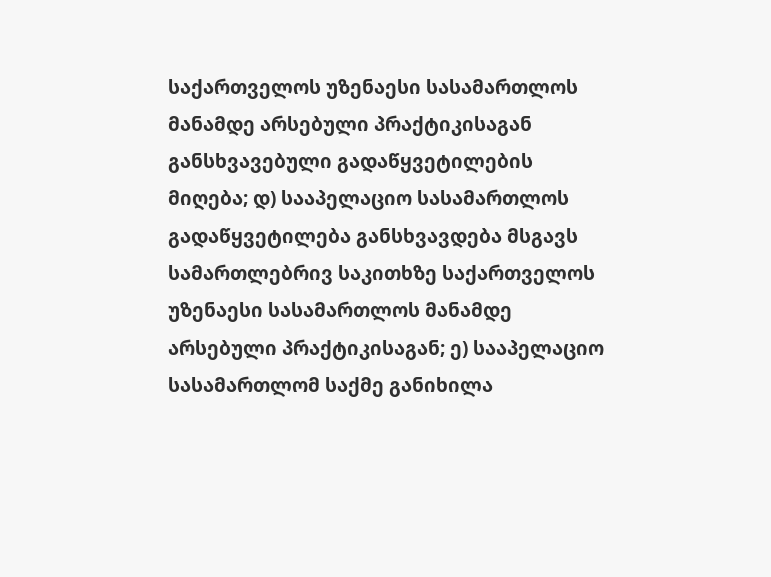საქართველოს უზენაესი სასამართლოს მანამდე არსებული პრაქტიკისაგან განსხვავებული გადაწყვეტილების მიღება; დ) სააპელაციო სასამართლოს გადაწყვეტილება განსხვავდება მსგავს სამართლებრივ საკითხზე საქართველოს უზენაესი სასამართლოს მანამდე არსებული პრაქტიკისაგან; ე) სააპელაციო სასამართლომ საქმე განიხილა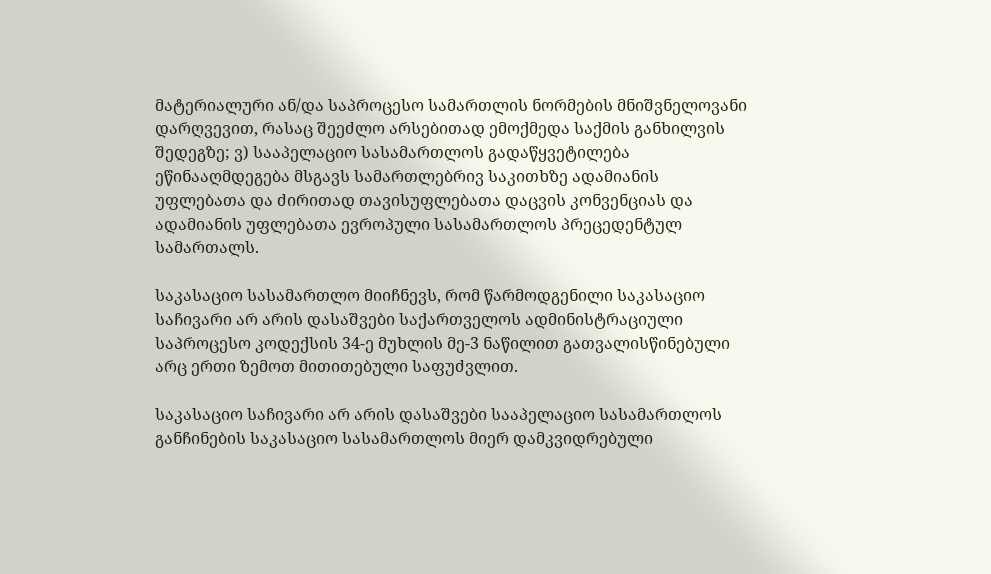მატერიალური ან/და საპროცესო სამართლის ნორმების მნიშვნელოვანი დარღვევით, რასაც შეეძლო არსებითად ემოქმედა საქმის განხილვის შედეგზე; ვ) სააპელაციო სასამართლოს გადაწყვეტილება ეწინააღმდეგება მსგავს სამართლებრივ საკითხზე ადამიანის უფლებათა და ძირითად თავისუფლებათა დაცვის კონვენციას და ადამიანის უფლებათა ევროპული სასამართლოს პრეცედენტულ სამართალს.

საკასაციო სასამართლო მიიჩნევს, რომ წარმოდგენილი საკასაციო საჩივარი არ არის დასაშვები საქართველოს ადმინისტრაციული საპროცესო კოდექსის 34-ე მუხლის მე-3 ნაწილით გათვალისწინებული არც ერთი ზემოთ მითითებული საფუძვლით.

საკასაციო საჩივარი არ არის დასაშვები სააპელაციო სასამართლოს განჩინების საკასაციო სასამართლოს მიერ დამკვიდრებული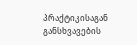პრაქტიკისაგან განსხვავების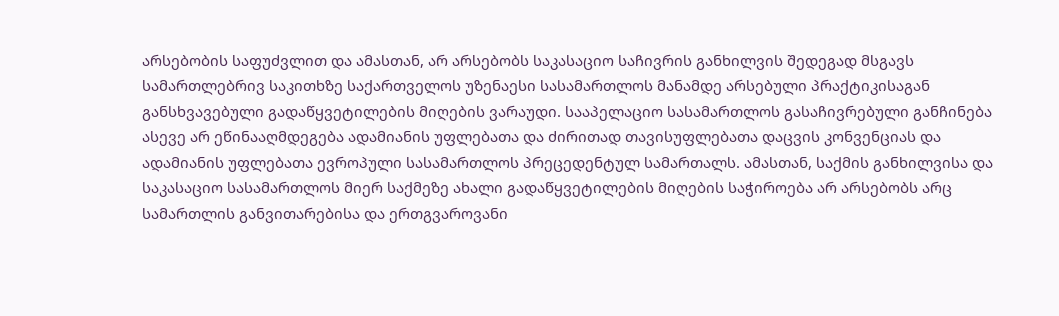არსებობის საფუძვლით და ამასთან, არ არსებობს საკასაციო საჩივრის განხილვის შედეგად მსგავს სამართლებრივ საკითხზე საქართველოს უზენაესი სასამართლოს მანამდე არსებული პრაქტიკისაგან განსხვავებული გადაწყვეტილების მიღების ვარაუდი. სააპელაციო სასამართლოს გასაჩივრებული განჩინება ასევე არ ეწინააღმდეგება ადამიანის უფლებათა და ძირითად თავისუფლებათა დაცვის კონვენციას და ადამიანის უფლებათა ევროპული სასამართლოს პრეცედენტულ სამართალს. ამასთან, საქმის განხილვისა და საკასაციო სასამართლოს მიერ საქმეზე ახალი გადაწყვეტილების მიღების საჭიროება არ არსებობს არც სამართლის განვითარებისა და ერთგვაროვანი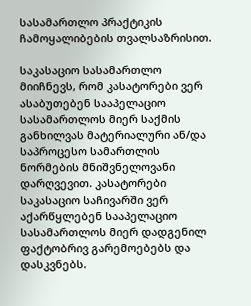სასამართლო პრაქტიკის ჩამოყალიბების თვალსაზრისით.

საკასაციო სასამართლო მიიჩნევს, რომ კასატორები ვერ ასაბუთებენ სააპელაციო სასამართლოს მიერ საქმის განხილვას მატერიალური ან/და საპროცესო სამართლის ნორმების მნიშვნელოვანი დარღვევით. კასატორები საკასაციო საჩივარში ვერ აქარწყლებენ სააპელაციო სასამართლოს მიერ დადგენილ ფაქტობრივ გარემოებებს და დასკვნებს.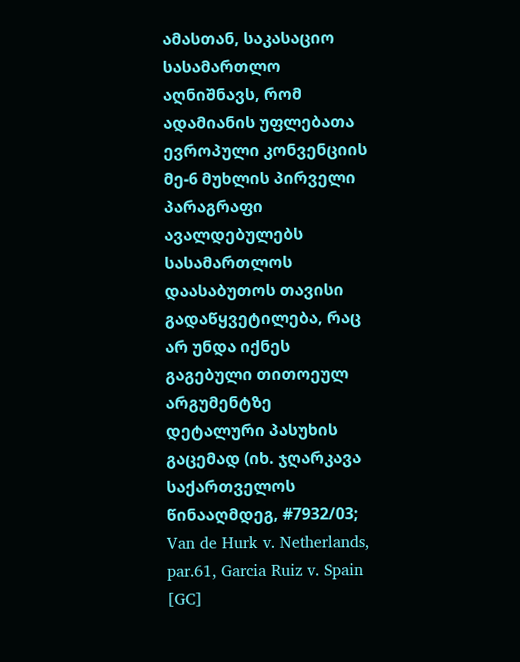ამასთან, საკასაციო სასამართლო აღნიშნავს, რომ ადამიანის უფლებათა ევროპული კონვენციის მე-6 მუხლის პირველი პარაგრაფი ავალდებულებს სასამართლოს დაასაბუთოს თავისი გადაწყვეტილება, რაც არ უნდა იქნეს გაგებული თითოეულ არგუმენტზე დეტალური პასუხის გაცემად (იხ. ჯღარკავა საქართველოს წინააღმდეგ, #7932/03; Van de Hurk v. Netherlands, par.61, Garcia Ruiz v. Spain [GC]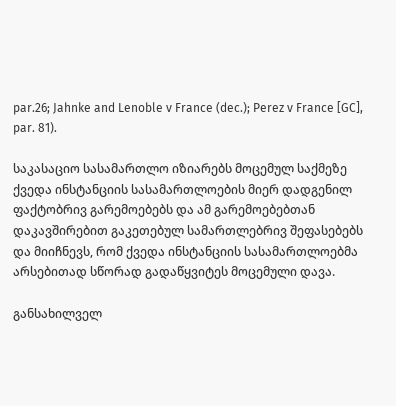par.26; Jahnke and Lenoble v France (dec.); Perez v France [GC], par. 81).

საკასაციო სასამართლო იზიარებს მოცემულ საქმეზე ქვედა ინსტანციის სასამართლოების მიერ დადგენილ ფაქტობრივ გარემოებებს და ამ გარემოებებთან დაკავშირებით გაკეთებულ სამართლებრივ შეფასებებს და მიიჩნევს, რომ ქვედა ინსტანციის სასამართლოებმა არსებითად სწორად გადაწყვიტეს მოცემული დავა.

განსახილველ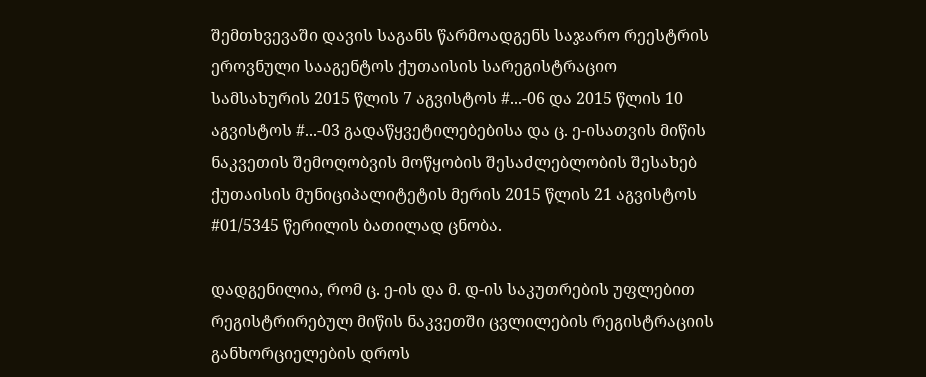შემთხვევაში დავის საგანს წარმოადგენს საჯარო რეესტრის ეროვნული სააგენტოს ქუთაისის სარეგისტრაციო სამსახურის 2015 წლის 7 აგვისტოს #...-06 და 2015 წლის 10 აგვისტოს #...-03 გადაწყვეტილებებისა და ც. ე-ისათვის მიწის ნაკვეთის შემოღობვის მოწყობის შესაძლებლობის შესახებ ქუთაისის მუნიციპალიტეტის მერის 2015 წლის 21 აგვისტოს #01/5345 წერილის ბათილად ცნობა.

დადგენილია, რომ ც. ე-ის და მ. დ-ის საკუთრების უფლებით რეგისტრირებულ მიწის ნაკვეთში ცვლილების რეგისტრაციის განხორციელების დროს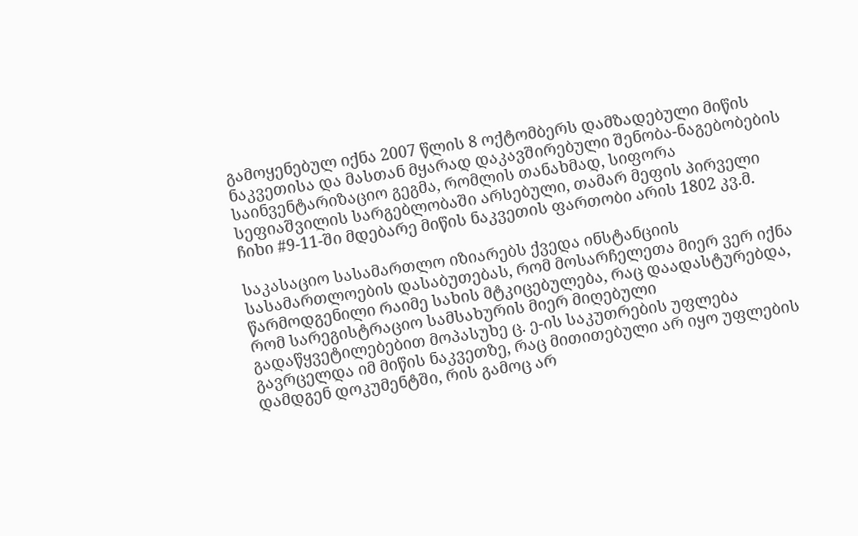გამოყენებულ იქნა 2007 წლის 8 ოქტომბერს დამზადებული მიწის ნაკვეთისა და მასთან მყარად დაკავშირებული შენობა-ნაგებობების საინვენტარიზაციო გეგმა, რომლის თანახმად, სიფორა სეფიაშვილის სარგებლობაში არსებული, თამარ მეფის პირველი ჩიხი #9-11-ში მდებარე მიწის ნაკვეთის ფართობი არის 1802 კვ.მ.

საკასაციო სასამართლო იზიარებს ქვედა ინსტანციის სასამართლოების დასაბუთებას, რომ მოსარჩელეთა მიერ ვერ იქნა წარმოდგენილი რაიმე სახის მტკიცებულება, რაც დაადასტურებდა, რომ სარეგისტრაციო სამსახურის მიერ მიღებული გადაწყვეტილებებით მოპასუხე ც. ე-ის საკუთრების უფლება გავრცელდა იმ მიწის ნაკვეთზე, რაც მითითებული არ იყო უფლების დამდგენ დოკუმენტში, რის გამოც არ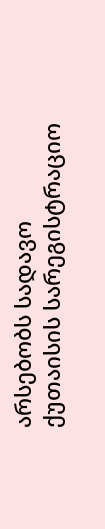არსებობს სადავო ქუთაისის სარეგისტრაციო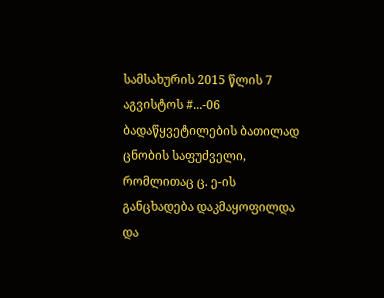სამსახურის 2015 წლის 7 აგვისტოს #...-06 ბადაწყვეტილების ბათილად ცნობის საფუძველი, რომლითაც ც. ე-ის განცხადება დაკმაყოფილდა და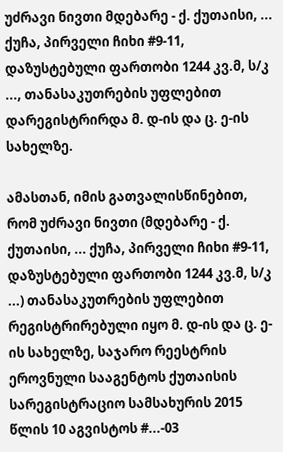უძრავი ნივთი მდებარე - ქ. ქუთაისი, ... ქუჩა, პირველი ჩიხი #9-11, დაზუსტებული ფართობი 1244 კვ.მ, ს/კ ..., თანასაკუთრების უფლებით დარეგისტრირდა მ. დ-ის და ც. ე-ის სახელზე.

ამასთან, იმის გათვალისწინებით, რომ უძრავი ნივთი (მდებარე - ქ. ქუთაისი, ... ქუჩა, პირველი ჩიხი #9-11, დაზუსტებული ფართობი 1244 კვ.მ, ს/კ ...) თანასაკუთრების უფლებით რეგისტრირებული იყო მ. დ-ის და ც. ე-ის სახელზე, საჯარო რეესტრის ეროვნული სააგენტოს ქუთაისის სარეგისტრაციო სამსახურის 2015 წლის 10 აგვისტოს #...-03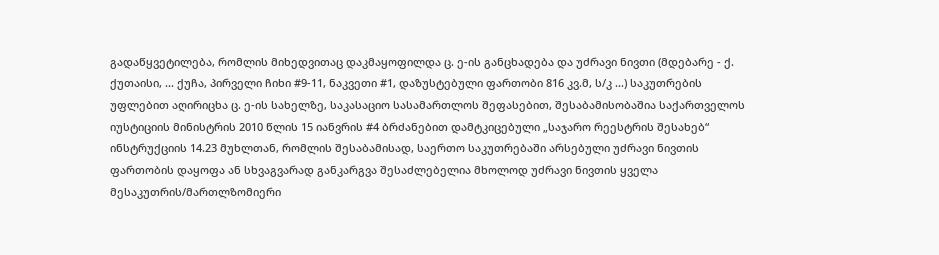გადაწყვეტილება, რომლის მიხედვითაც დაკმაყოფილდა ც. ე-ის განცხადება და უძრავი ნივთი (მდებარე - ქ. ქუთაისი, ... ქუჩა, პირველი ჩიხი #9-11, ნაკვეთი #1, დაზუსტებული ფართობი 816 კვ.მ, ს/კ ...) საკუთრების უფლებით აღირიცხა ც. ე-ის სახელზე, საკასაციო სასამართლოს შეფასებით, შესაბამისობაშია საქართველოს იუსტიციის მინისტრის 2010 წლის 15 იანვრის #4 ბრძანებით დამტკიცებული „საჯარო რეესტრის შესახებ“ ინსტრუქციის 14.23 მუხლთან, რომლის შესაბამისად, საერთო საკუთრებაში არსებული უძრავი ნივთის ფართობის დაყოფა ან სხვაგვარად განკარგვა შესაძლებელია მხოლოდ უძრავი ნივთის ყველა მესაკუთრის/მართლზომიერი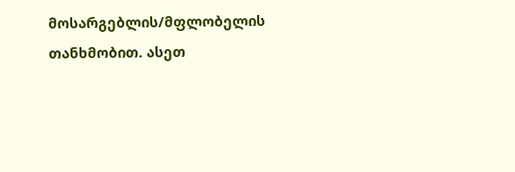მოსარგებლის/მფლობელის თანხმობით. ასეთ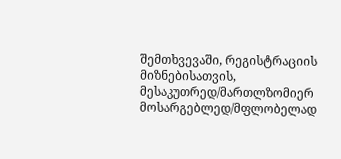შემთხვევაში, რეგისტრაციის მიზნებისათვის, მესაკუთრედ/მართლზომიერ მოსარგებლედ/მფლობელად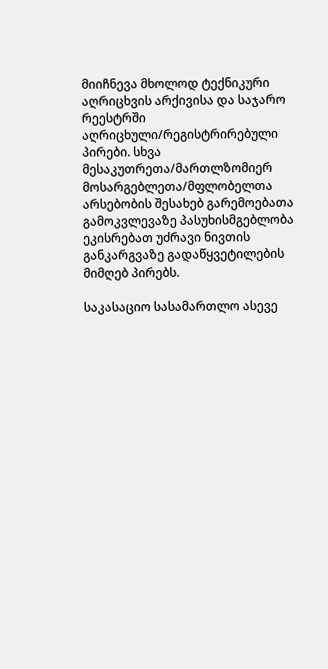მიიჩნევა მხოლოდ ტექნიკური აღრიცხვის არქივისა და საჯარო რეესტრში აღრიცხული/რეგისტრირებული პირები. სხვა მესაკუთრეთა/მართლზომიერ მოსარგებლეთა/მფლობელთა არსებობის შესახებ გარემოებათა გამოკვლევაზე პასუხისმგებლობა ეკისრებათ უძრავი ნივთის განკარგვაზე გადაწყვეტილების მიმღებ პირებს.

საკასაციო სასამართლო ასევე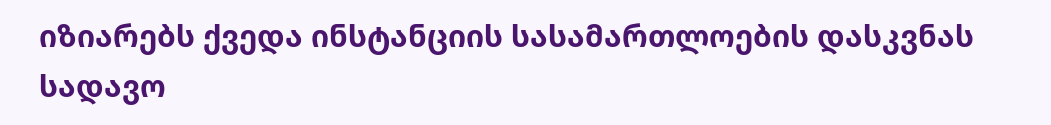იზიარებს ქვედა ინსტანციის სასამართლოების დასკვნას სადავო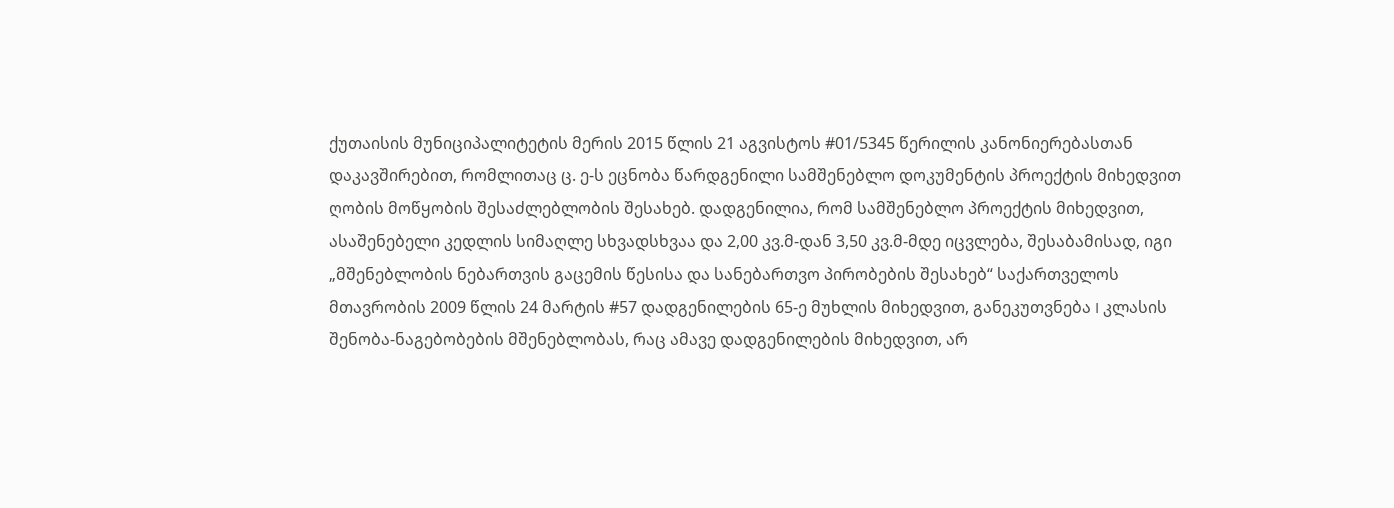ქუთაისის მუნიციპალიტეტის მერის 2015 წლის 21 აგვისტოს #01/5345 წერილის კანონიერებასთან დაკავშირებით, რომლითაც ც. ე-ს ეცნობა წარდგენილი სამშენებლო დოკუმენტის პროექტის მიხედვით ღობის მოწყობის შესაძლებლობის შესახებ. დადგენილია, რომ სამშენებლო პროექტის მიხედვით, ასაშენებელი კედლის სიმაღლე სხვადსხვაა და 2,00 კვ.მ-დან 3,50 კვ.მ-მდე იცვლება, შესაბამისად, იგი „მშენებლობის ნებართვის გაცემის წესისა და სანებართვო პირობების შესახებ“ საქართველოს მთავრობის 2009 წლის 24 მარტის #57 დადგენილების 65-ე მუხლის მიხედვით, განეკუთვნება I კლასის შენობა-ნაგებობების მშენებლობას, რაც ამავე დადგენილების მიხედვით, არ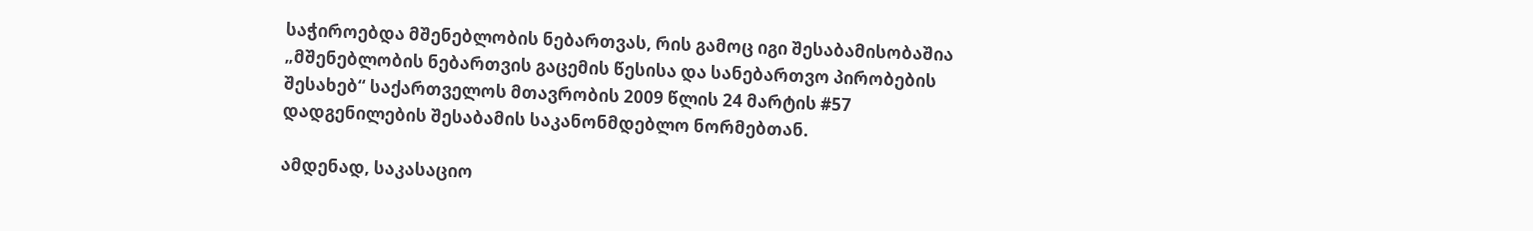საჭიროებდა მშენებლობის ნებართვას, რის გამოც იგი შესაბამისობაშია „მშენებლობის ნებართვის გაცემის წესისა და სანებართვო პირობების შესახებ“ საქართველოს მთავრობის 2009 წლის 24 მარტის #57 დადგენილების შესაბამის საკანონმდებლო ნორმებთან.

ამდენად, საკასაციო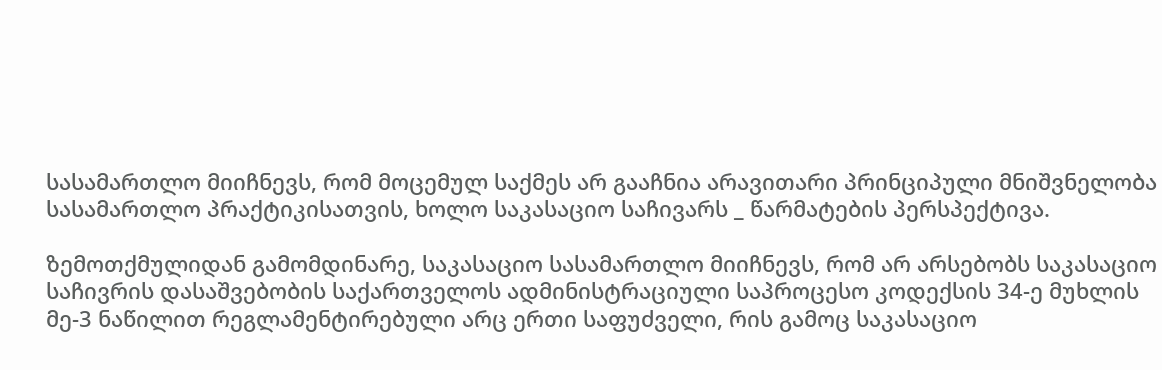სასამართლო მიიჩნევს, რომ მოცემულ საქმეს არ გააჩნია არავითარი პრინციპული მნიშვნელობა სასამართლო პრაქტიკისათვის, ხოლო საკასაციო საჩივარს _ წარმატების პერსპექტივა.

ზემოთქმულიდან გამომდინარე, საკასაციო სასამართლო მიიჩნევს, რომ არ არსებობს საკასაციო საჩივრის დასაშვებობის საქართველოს ადმინისტრაციული საპროცესო კოდექსის 34-ე მუხლის მე-3 ნაწილით რეგლამენტირებული არც ერთი საფუძველი, რის გამოც საკასაციო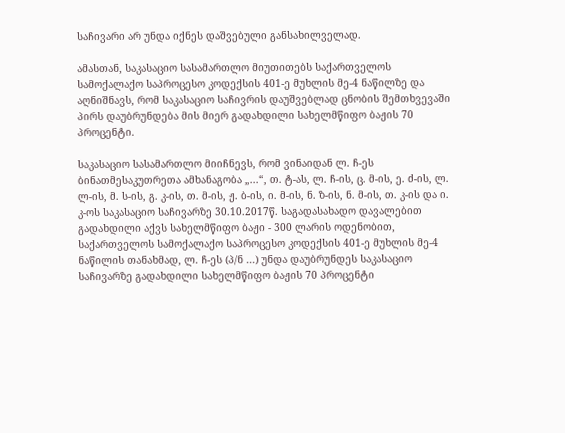საჩივარი არ უნდა იქნეს დაშვებული განსახილველად.

ამასთან, საკასაციო სასამართლო მიუთითებს საქართველოს სამოქალაქო საპროცესო კოდექსის 401-ე მუხლის მე-4 ნაწილზე და აღნიშნავს, რომ საკასაციო საჩივრის დაუშვებლად ცნობის შემთხვევაში პირს დაუბრუნდება მის მიერ გადახდილი სახელმწიფო ბაჟის 70 პროცენტი.

საკასაციო სასამართლო მიიჩნევს, რომ ვინაიდან ლ. ჩ-ეს ბინათმესაკუთრეთა ამხანაგობა „...“, თ. ტ-ას, ლ. ჩ-ის, ც. მ-ის, ე. ძ-ის, ლ. ლ-ის, მ. ს-ის, გ. კ-ის, თ. მ-ის, ჟ. ბ-ის, ი. მ-ის, ნ. ზ-ის, ნ. მ-ის, თ. კ-ის და ი. კ-ოს საკასაციო საჩივარზე 30.10.2017წ. საგადასახადო დავალებით გადახდილი აქვს სახელმწიფო ბაჟი - 300 ლარის ოდენობით, საქართველოს სამოქალაქო საპროცესო კოდექსის 401-ე მუხლის მე-4 ნაწილის თანახმად, ლ. ჩ-ეს (პ/ნ ...) უნდა დაუბრუნდეს საკასაციო საჩივარზე გადახდილი სახელმწიფო ბაჟის 70 პროცენტი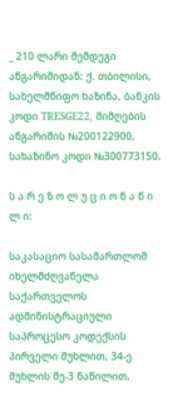_ 210 ლარი შემდეგი ანგარიშიდან: ქ. თბილისი, სახელმწიფო ხაზინა, ბანკის კოდი TRESGE22, მიმღების ანგარიშის №200122900, სახაზინო კოდი №300773150.

ს ა რ ე ზ ო ლ უ ც ი ო ნ ა წ ი ლ ი:

საკასაციო სასამართლომ იხელმძღვანელა საქართველოს ადმინისტრაციული საპროცესო კოდექსის პირველი მუხლით, 34-ე მუხლის მე-3 ნაწილით,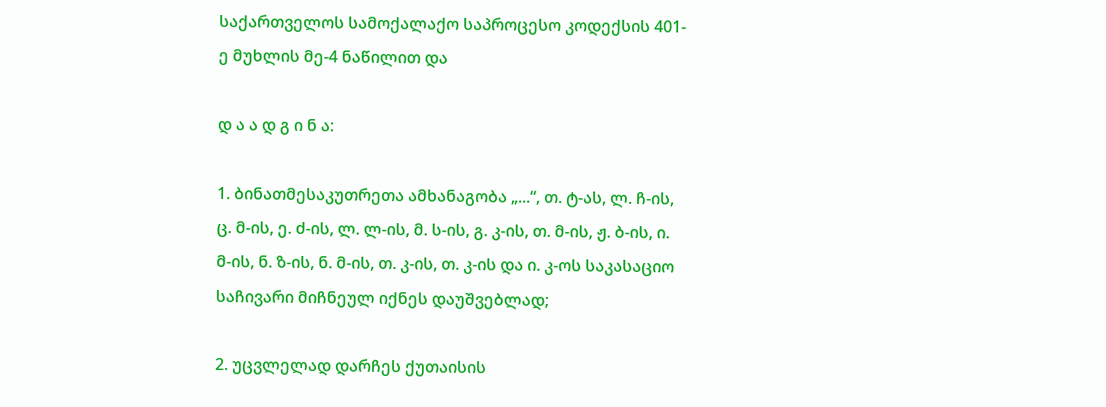საქართველოს სამოქალაქო საპროცესო კოდექსის 401-ე მუხლის მე-4 ნაწილით და

დ ა ა დ გ ი ნ ა:

1. ბინათმესაკუთრეთა ამხანაგობა „...“, თ. ტ-ას, ლ. ჩ-ის, ც. მ-ის, ე. ძ-ის, ლ. ლ-ის, მ. ს-ის, გ. კ-ის, თ. მ-ის, ჟ. ბ-ის, ი. მ-ის, ნ. ზ-ის, ნ. მ-ის, თ. კ-ის, თ. კ-ის და ი. კ-ოს საკასაციო საჩივარი მიჩნეულ იქნეს დაუშვებლად;

2. უცვლელად დარჩეს ქუთაისის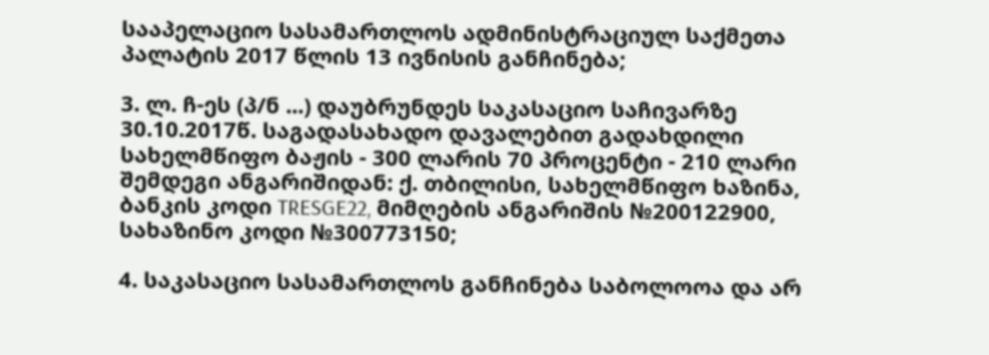სააპელაციო სასამართლოს ადმინისტრაციულ საქმეთა პალატის 2017 წლის 13 ივნისის განჩინება;

3. ლ. ჩ-ეს (პ/ნ ...) დაუბრუნდეს საკასაციო საჩივარზე 30.10.2017წ. საგადასახადო დავალებით გადახდილი სახელმწიფო ბაჟის - 300 ლარის 70 პროცენტი - 210 ლარი შემდეგი ანგარიშიდან: ქ. თბილისი, სახელმწიფო ხაზინა, ბანკის კოდი TRESGE22, მიმღების ანგარიშის №200122900, სახაზინო კოდი №300773150;

4. საკასაციო სასამართლოს განჩინება საბოლოოა და არ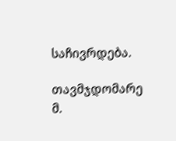საჩივრდება.

თავმჯდომარე მ.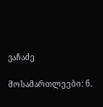ვაჩაძე

მოსამართლეები: ნ.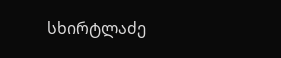სხირტლაძე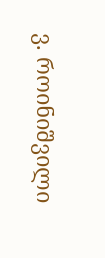ვ. როინიშვილი